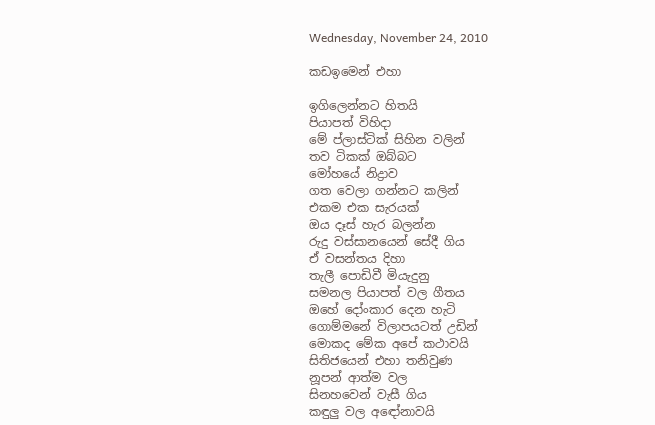Wednesday, November 24, 2010

කඩඉමෙන් එහා

ඉගිලෙන්නට හිතයි
පියාපත් විහිදා
මේ ප්ලාස්ටික් සිහින වලින්
තව ටිකක් ඔබ්බට
මෝහයේ නිද්‍රාව
ගත වෙලා ගන්නට කලින්
එකම එක සැරයක්
ඔය දෑස් හැර බලන්න
රුදු වස්සානයෙන් සේදී ගිය
ඒ වසන්තය දිහා
තැලී පොඩිවී මියැදුනු
සමනල පියාපත් වල ගීතය
ඔහේ දෝංකාර දෙන හැටි
ගොම්මනේ විලාපයටත් උඩින්
මොකද මේක අපේ කථාවයි
සිතිජයෙන් එහා තනිවුණ
නූපන් ආත්ම වල
සිනහවෙන් වැසී ගිය
කඳුලු වල අඳෝනාවයි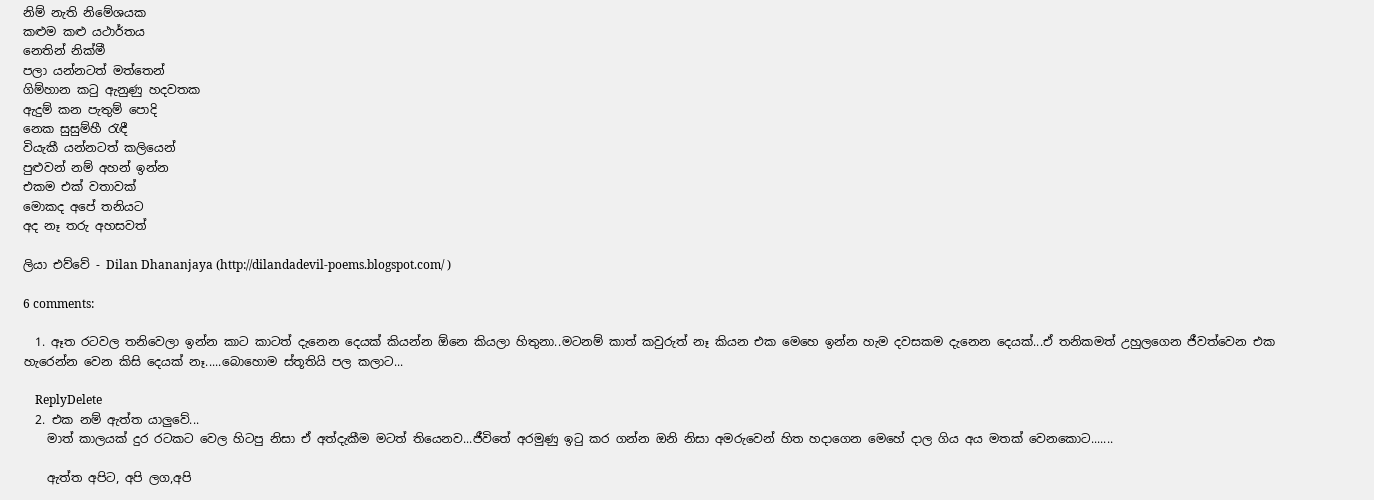නිම් නැති නිමේශයක
කළුම කළු යථාර්තය
නෙතින් නික්මී
පලා යන්නටත් මත්තෙන්
ගිම්හාන කටු ඇනුණු හදවතක
ඇදුම් කන පැතුම් පොදි
නෙක සුසුම්හී රැඳී
වියැකී යන්නටත් කලියෙන්
පුළුවන් නම් අහන් ඉන්න
එකම එක් වතාවක්
මොකද අපේ තනියට
අද නෑ තරු අහසවත්

ලියා එව්වේ - Dilan Dhananjaya (http://dilandadevil-poems.blogspot.com/ )

6 comments:

  1. ඈත රටවල තනිවෙලා ඉන්න කාට කාටත් දැනෙන දෙයක් කියන්න ඕනෙ කියලා හිතුනා..මටනම් කාත් කවුරුත් නෑ කියන එක මෙහෙ ඉන්න හැම දවසකම දැනෙන දෙයක්...ඒ තනිකමත් උහුලගෙන ජීවත්වෙන එක හැරෙන්න වෙන කිසි දෙයක් නෑ.....බොහොම ස්තූතියි පල කලාට...

    ReplyDelete
  2. එක නම් ඇත්ත යාලුවේ...
    මාත් කාලයක් දුර රටකට වෙල හිටපු නිසා ඒ අත්දැකීම මටත් තියෙනව...ජීවිතේ අරමුණු ඉටු කර ගන්න ඔනි නිසා අමරුවෙන් හිත හදාගෙන මෙහේ දාල ගිය අය මතක් වෙනකොට.......

    ඇත්ත අපිට, අපි ලග,අපි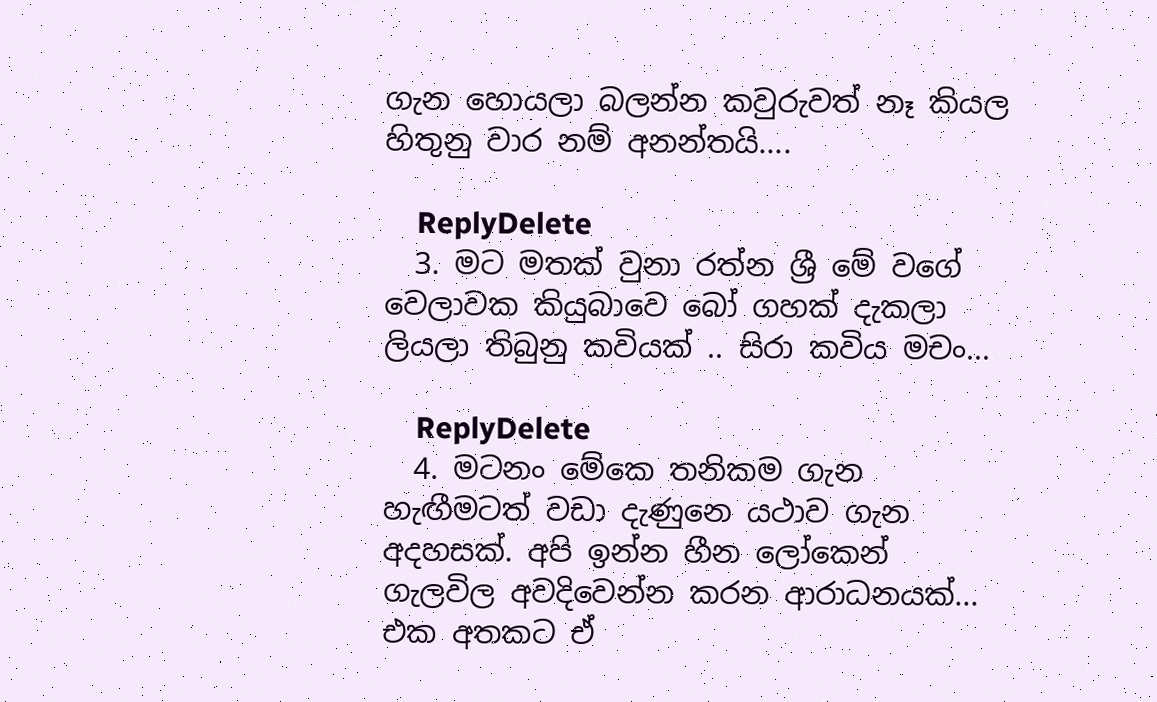ගැන හොයලා බලන්න කවුරුවත් නෑ කියල හිතුනු වාර නම් අනන්තයි....

    ReplyDelete
  3. මට මතක් වුනා රත්න ශ්‍රී මේ වගේ වෙලාවක කියුබාවෙ බෝ ගහක් දැකලා ලියලා තිබුනු කවියක් .. සිරා කවිය මචං...

    ReplyDelete
  4. මටනං මේකෙ තනිකම ගැන හැඟීමටත් වඩා දැණුනෙ යථාව ගැන අදහසක්. අපි ඉන්න හීන ලෝකෙන් ගැලවිල අවදිවෙන්න කරන ආරාධනයක්... එක අතකට ඒ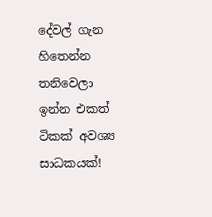දේවල් ගැන හිතෙන්න තනිවෙලා ඉන්න එකත් ටිකක් අවශ්‍ය සාධකයක්!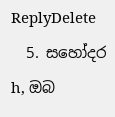ReplyDelete
  5. සහෝදර h, ඔබ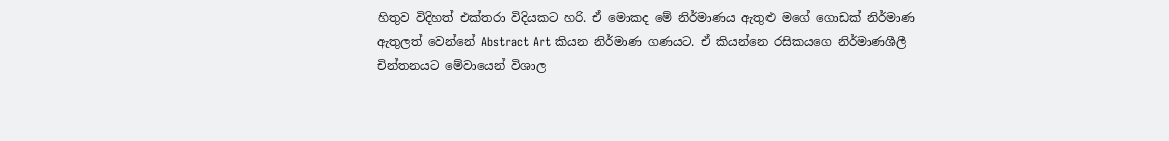හිතුව විදිහත් එක්තරා විදියකට හරි. ඒ මොකද මේ නිර්මාණය ඇතුළු මගේ ගොඩක් නිර්මාණ ඇතුලත් වෙන්නේ Abstract Art කියන නිර්මාණ ගණයට. ඒ කියන්නෙ රසිකයගෙ නිර්මාණශීලී චින්තනයට මේවායෙන් විශාල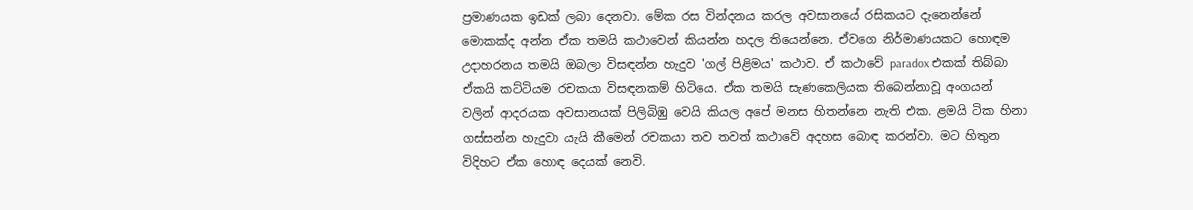ප්‍රමාණයක ඉඩක් ලබා දෙනවා. මේක රස වින්දනය කරල අවසානයේ රසිකයට දැනෙන්නේ මොකක්ද අන්න ඒක තමයි කථාවෙන් කියන්න හදල තියෙන්නෙ. ඒවගෙ නිර්මාණයකට හොඳම උදාහරනය තමයි ඔබලා විසඳන්න හැදුව 'ගල් පිළිමය' කථාව. ඒ කථාවේ paradox එකක් තිබ්බා ඒකයි කට්ටියම රචකයා විසඳනකම් හිටියෙ. ඒක තමයි සැණකෙලියක තිබෙන්නාවූ අංගයන් වලින් ආදරයක අවසානයක් පිලිබිඹු වෙයි කියල අපේ මනස හිතන්නෙ නැති එක. ළමයි ටික හිනා ගස්සන්න හැදුවා යැයි කීමෙන් රචකයා තව තවත් කථාවේ අදහස බොඳ කරන්වා. මට හිතුන විදිහට ඒක හොඳ දෙයක් නෙවි.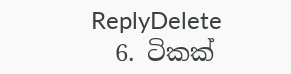ReplyDelete
  6. ටිකක්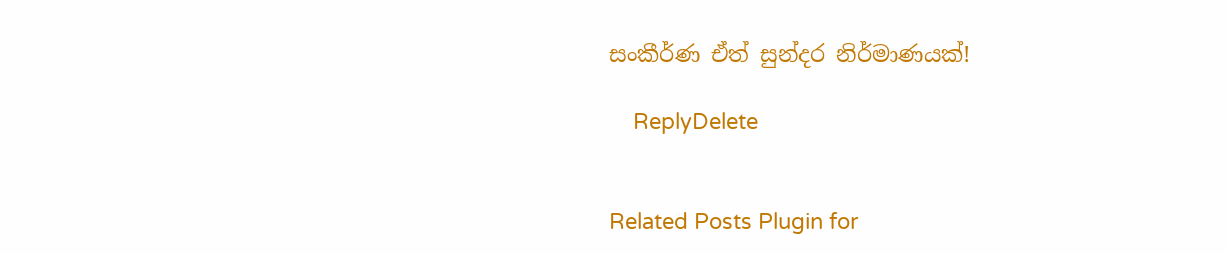සංකීර්ණ ඒත් සුන්දර නිර්මාණයක්!

    ReplyDelete


Related Posts Plugin for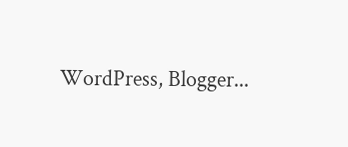WordPress, Blogger...